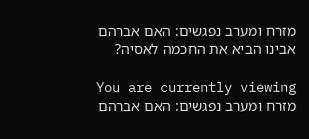מזרח ומערב נפגשים: האם אברהם אבינו הביא את החכמה לאסיה?

You are currently viewing מזרח ומערב נפגשים: האם אברהם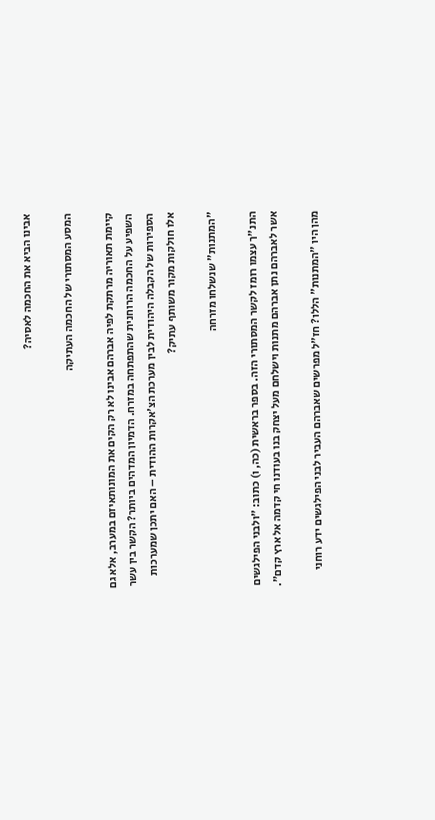אבינו הביא את החכמה לאסיה?

המסע המסתורי של החכמה העתיקה

קיימת תאוריה מרתקת לפיה אברהם אבינו לא רק הקים את המונותאיזם במערב, אלא גם השפיע על החכמה הרוחנית שהתפתחה במזרח. הדמיון המדהים ביותר? הקשר בין עשר הספירות של הקבלה היהודית לבין מערכת הצ'אקרות ההודית – האם יתכן שמערכות אלו חולקות מקור משותף עתיק?

"המתנות" שנשלחו מזרחה

התנ"ך עצמו רומז לקשר המסתורי הזה. בספר בראשית (כה, ו) כתוב: "ולבני הפילגשים אשר לאברהם נתן אברהם מתנות וישלחם מעל יצחק בנו בעודנו חי קדמה אל ארץ קדם".

מהן היו "המתנות" הללו? חז"ל מפרשים שאברהם העביר לבני הפילגשים ידע רוחני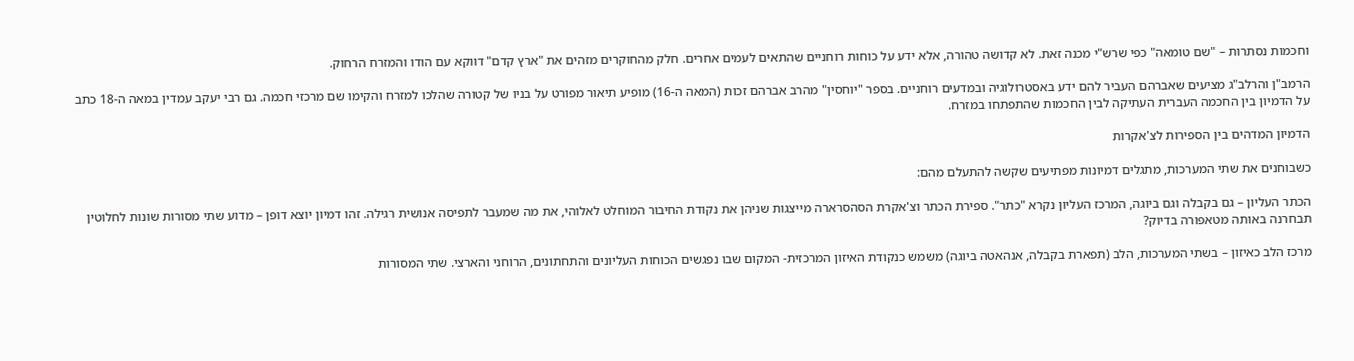וחכמות נסתרות – "שם טומאה" כפי שרש"י מכנה זאת. לא קדושה טהורה, אלא ידע על כוחות רוחניים שהתאים לעמים אחרים. חלק מהחוקרים מזהים את "ארץ קדם" דווקא עם הודו והמזרח הרחוק.

הרמב"ן והרלב"ג מציעים שאברהם העביר להם ידע באסטרולוגיה ובמדעים רוחניים. בספר "יוחסין" מהרב אברהם זכות (המאה ה-16) מופיע תיאור מפורט על בניו של קטורה שהלכו למזרח והקימו שם מרכזי חכמה. גם רבי יעקב עמדין במאה ה-18 כתב על הדמיון בין החכמה העברית העתיקה לבין החכמות שהתפתחו במזרח.

הדמיון המדהים בין הספירות לצ'אקרות

כשבוחנים את שתי המערכות, מתגלים דמיונות מפתיעים שקשה להתעלם מהם:

הכתר העליון – גם בקבלה וגם ביוגה, המרכז העליון נקרא "כתר". ספירת הכתר וצ'אקרת הסהסרארה מייצגות שניהן את נקודת החיבור המוחלט לאלוהי, את מה שמעבר לתפיסה אנושית רגילה. זהו דמיון יוצא דופן – מדוע שתי מסורות שונות לחלוטין תבחרנה באותה מטאפורה בדיוק?

מרכז הלב כאיזון – בשתי המערכות, הלב (תפארת בקבלה, אנהאטה ביוגה) משמש כנקודת האיזון המרכזית- המקום שבו נפגשים הכוחות העליונים והתחתונים, הרוחני והארצי. שתי המסורות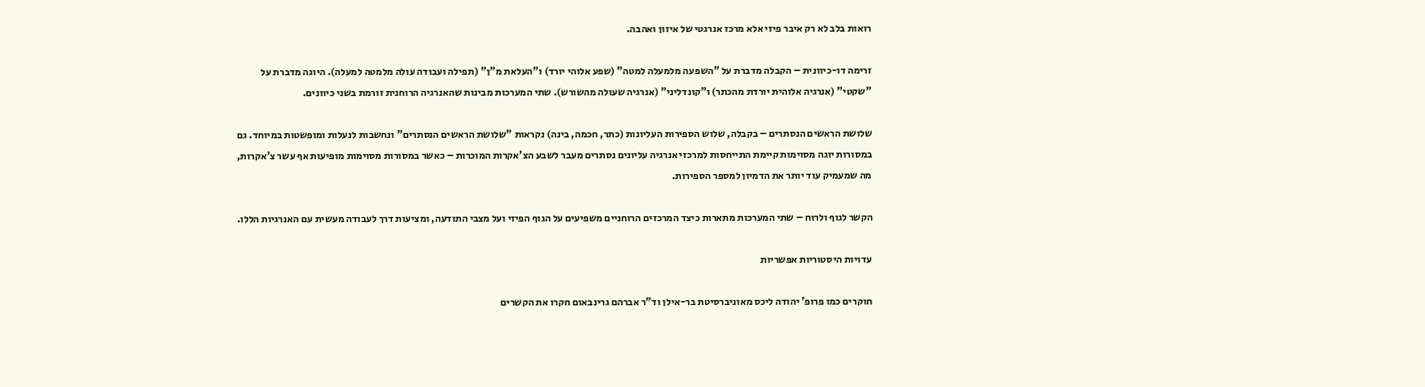רואות בלב לא רק איבר פיזי אלא מרכז אנרגטי של איזון ואהבה.

זרימה דו-כיוונית – הקבלה מדברת על "השפעה מלמעלה למטה" (שפע אלוהי יורד) ו"העלאת מ"ן" (תפילה ועבודה עולה מלמטה למעלה). היוגה מדברת על "שקטי" (אנרגיה אלוהית יורדת מהכתר) ו"קונדליני" (אנרגיה שעולה מהשורש). שתי המערכות מבינות שהאנרגיה הרוחנית זורמת בשני כיוונים.

שלושת הראשים הנסתרים – בקבלה, שלוש הספירות העליונות (כתר, חכמה, בינה) נקראות "שלושת הראשים הנסתרים" ונחשבות לנעלות ומופשטות במיוחד. גם במסורות יוגה מסוימות קיימת התייחסות למרכזי אנרגיה עליונים נסתרים מעבר לשבע הצ'אקרות המוכרות – כאשר במסורות מסוימות מופיעות אף עשר צ'אקרות, מה שמעמיק עוד יותר את הדמיון למספר הספירות.

הקשר לגוף ולרוח – שתי המערכות מתארות כיצד המרכזים הרוחניים משפיעים על הגוף הפיזי ועל מצבי התודעה, ומציעות דרך לעבודה מעשית עם האנרגיות הללו.

עדויות היסטוריות אפשריות

חוקרים כמו פרופ' יהודה ליכס מאוניברסיטת בר-אילן וד"ר אברהם גרינבאום חקרו את הקשרים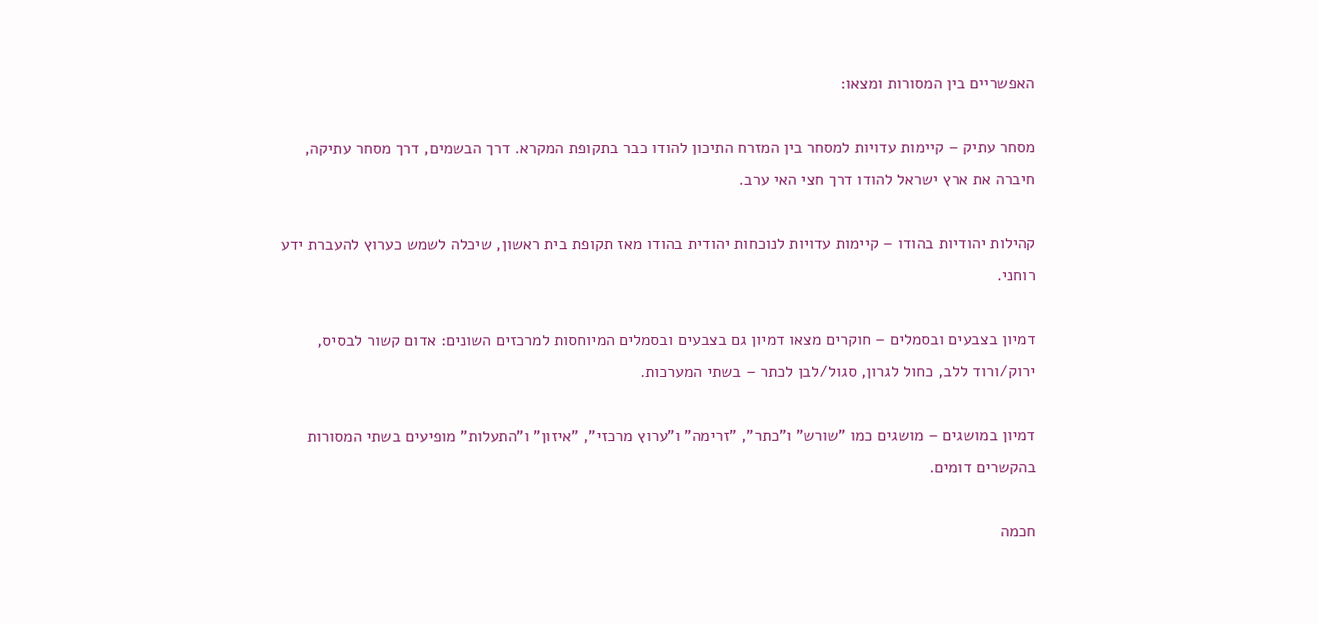האפשריים בין המסורות ומצאו:

מסחר עתיק – קיימות עדויות למסחר בין המזרח התיכון להודו כבר בתקופת המקרא. דרך הבשמים, דרך מסחר עתיקה, חיברה את ארץ ישראל להודו דרך חצי האי ערב.

קהילות יהודיות בהודו – קיימות עדויות לנוכחות יהודית בהודו מאז תקופת בית ראשון, שיכלה לשמש כערוץ להעברת ידע רוחני.

דמיון בצבעים ובסמלים – חוקרים מצאו דמיון גם בצבעים ובסמלים המיוחסות למרכזים השונים: אדום קשור לבסיס, ירוק/ורוד ללב, כחול לגרון, סגול/לבן לכתר – בשתי המערכות.

דמיון במושגים – מושגים כמו "שורש" ו"כתר", "זרימה" ו"ערוץ מרכזי", "איזון" ו"התעלות" מופיעים בשתי המסורות בהקשרים דומים.

חכמה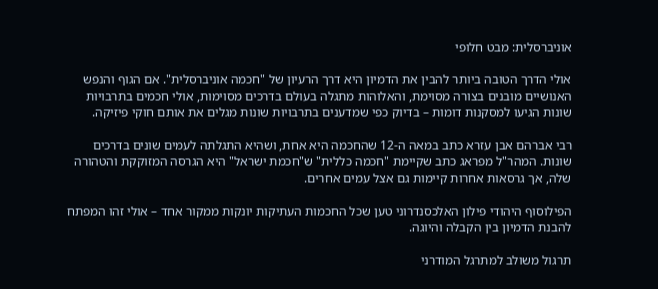אוניברסלית: מבט חלופי

אולי הדרך הטובה ביותר להבין את הדמיון היא דרך הרעיון של "חכמה אוניברסלית". אם הגוף והנפש האנושיים מובנים בצורה מסוימת, והאלוהות מתגלה בעולם בדרכים מסוימות, אולי חכמים בתרבויות שונות הגיעו למסקנות דומות – בדיוק כפי שמדענים בתרבויות שונות מגלים את אותם חוקי פיזיקה.

רבי אברהם אבן עזרא כתב במאה ה-12 שהחכמה היא אחת, ושהיא התגלתה לעמים שונים בדרכים שונות. המהר"ל מפראג כתב שקיימת "חכמה כללית" ש"חכמת ישראל" היא הגרסה המזוקקת והטהורה שלה, אך גרסאות אחרות קיימות גם אצל עמים אחרים.

הפילוסוף היהודי פילון האלכסנדרוני טען שכל החכמות העתיקות יונקות ממקור אחד – אולי זהו המפתח להבנת הדמיון בין הקבלה והיוגה.

תרגול משולב למתרגל המודרני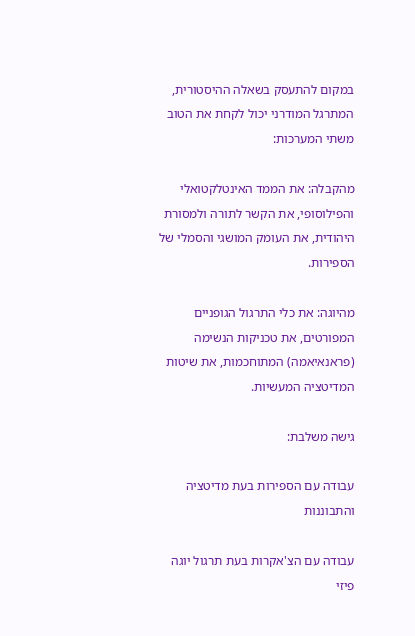במקום להתעסק בשאלה ההיסטורית, המתרגל המודרני יכול לקחת את הטוב משתי המערכות:

מהקבלה: את הממד האינטלקטואלי והפילוסופי, את הקשר לתורה ולמסורת היהודית, את העומק המושגי והסמלי של הספירות.

מהיוגה: את כלי התרגול הגופניים המפורטים, את טכניקות הנשימה (פראנאיאמה) המתוחכמות, את שיטות המדיטציה המעשיות.

גישה משלבת:

עבודה עם הספירות בעת מדיטציה והתבוננות

עבודה עם הצ'אקרות בעת תרגול יוגה פיזי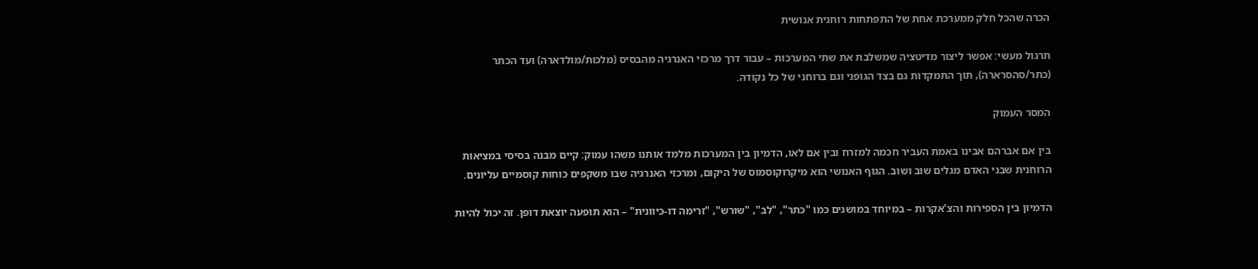הכרה שהכל חלק ממערכת אחת של התפתחות רוחנית אנושית

תרגול מעשי: אפשר ליצור מדיטציה שמשלבת את שתי המערכות – עבור דרך מרכזי האנרגיה מהבסיס (מלכות/מולדארה) ועד הכתר (כתר/סהסרארה), תוך התמקדות גם בצד הגופני וגם ברוחני של כל נקודה.

המסר העמוק

בין אם אברהם אבינו באמת העביר חכמה למזרח ובין אם לאו, הדמיון בין המערכות מלמד אותנו משהו עמוק: קיים מבנה בסיסי במציאות הרוחנית שבני האדם מגלים שוב ושוב. הגוף האנושי הוא מיקרוקוסמוס של היקום, ומרכזי האנרגיה שבו משקפים כוחות קוסמיים עליונים.

הדמיון בין הספירות והצ'אקרות – במיוחד במושגים כמו "כתר", "לב", "שורש", "זרימה דו-כיוונית" – הוא תופעה יוצאת דופן. זה יכול להיות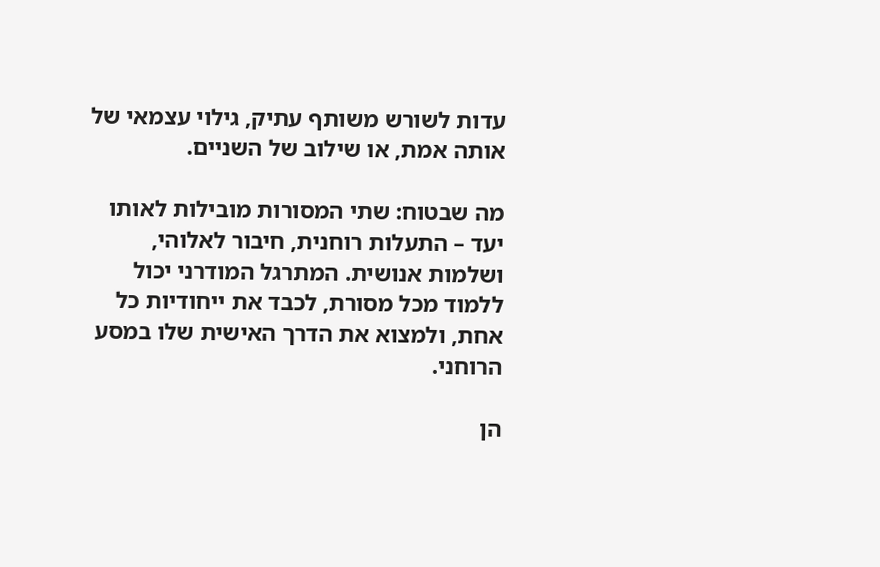עדות לשורש משותף עתיק, גילוי עצמאי של אותה אמת, או שילוב של השניים.

מה שבטוח: שתי המסורות מובילות לאותו יעד – התעלות רוחנית, חיבור לאלוהי, ושלמות אנושית. המתרגל המודרני יכול ללמוד מכל מסורת, לכבד את ייחודיות כל אחת, ולמצוא את הדרך האישית שלו במסע הרוחני.

הן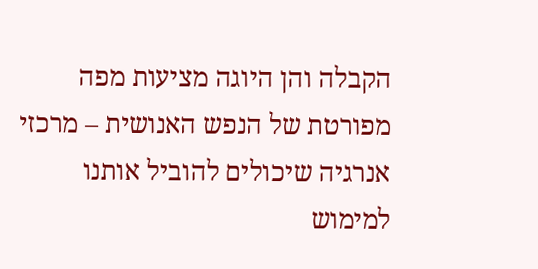הקבלה והן היוגה מציעות מפה מפורטת של הנפש האנושית – מרכזי אנרגיה שיכולים להוביל אותנו למימוש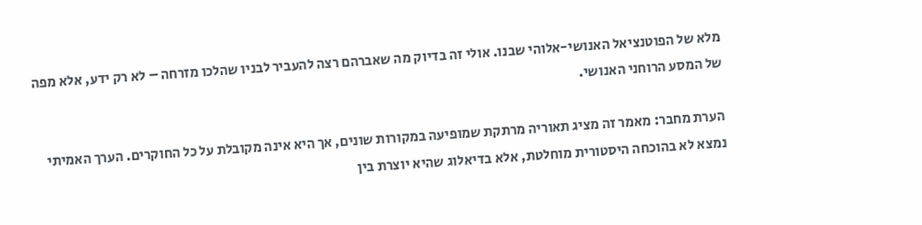מלא של הפוטנציאל האנושי-אלוהי שבנו. אולי זה בדיוק מה שאברהם רצה להעביר לבניו שהלכו מזרחה – לא רק ידע, אלא מפה של המסע הרוחני האנושי.

הערת מחבר: מאמר זה מציג תאוריה מרתקת שמופיעה במקורות שונים, אך היא אינה מקובלת על כל החוקרים. הערך האמיתי נמצא לא בהוכחה היסטורית מוחלטת, אלא בדיאלוג שהיא יוצרת בין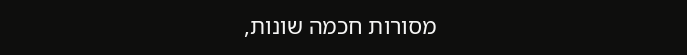מסורות חכמה שונות,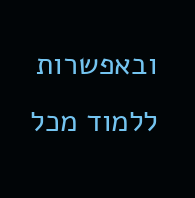ובאפשרות ללמוד מכל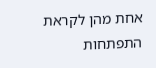אחת מהן לקראת התפתחות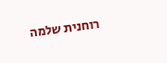רוחנית שלמה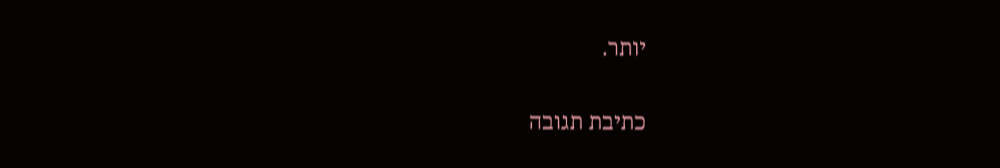יותר.

כתיבת תגובה